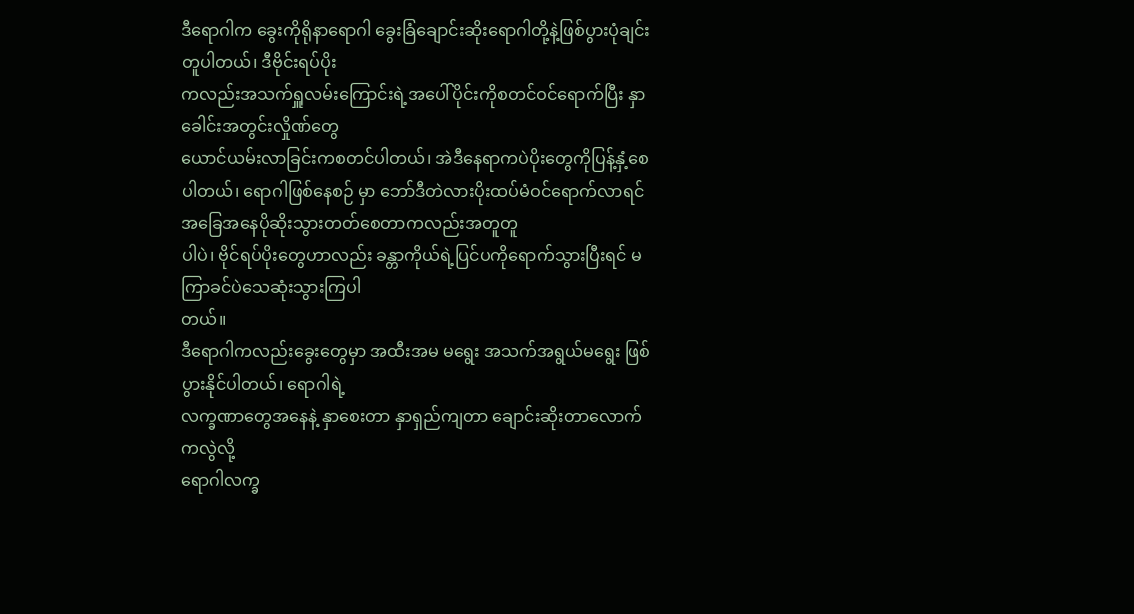ဒီရောဂါက ခွေးကိုရိုနာရောဂါ ခွေးခြံချောင်းဆိုးရောဂါတို့နဲ့ဖြစ်ပွားပုံချင်းတူပါတယ်၊ ဒီဗိုင်းရပ်ပိုး
ကလည်းအသက်ရှူလမ်းကြောင်းရဲ့အပေါ်ပိုင်းကိုစတင်ဝင်ရောက်ပြီး နှာခေါင်းအတွင်းလှိုဏ်တွေ
ယောင်ယမ်းလာခြင်းကစတင်ပါတယ်၊ အဲဒီနေရာကပဲပိုးတွေကိုပြန့်နှံ့စေပါတယ်၊ ရောဂါဖြစ်နေစဉ် မှာ ဘော်ဒီတဲလားပိုးထပ်မံဝင်ရောက်လာရင် အခြေအနေပိုဆိုးသွားတတ်စေတာကလည်းအတူတူ
ပါပဲ၊ ဗိုင်ရပ်ပိုးတွေဟာလည်း ခန္တာကိုယ်ရဲ့ပြင်ပကိုရောက်သွားပြီးရင် မကြာခင်ပဲသေဆုံးသွားကြပါ
တယ်။
ဒီရောဂါကလည်းခွေးတွေမှာ အထီးအမ မရွေး အသက်အရွယ်မရွေး ဖြစ်ပွားနိုင်ပါတယ်၊ ရောဂါရဲ့
လက္ခဏာတွေအနေနဲ့ နှာစေးတာ နှာရှည်ကျတာ ချောင်းဆိုးတာလောက်ကလွဲလို့
ရောဂါလက္ခ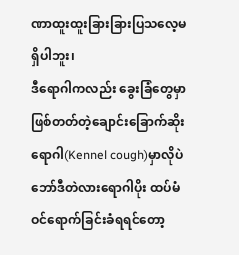ဏာထူးထူးခြားခြားပြသလေ့မရှိပါဘူး၊
ဒီရောဂါကလည်း ခွေးခြံတွေမှာဖြစ်တတ်တဲ့ချောင်းခြောက်ဆိုးရောဂါ(Kennel cough)မှာလိုပဲ
ဘော်ဒီတဲလားရောဂါပိုး ထပ်မံဝင်ရောက်ခြင်းခံရရင်တော့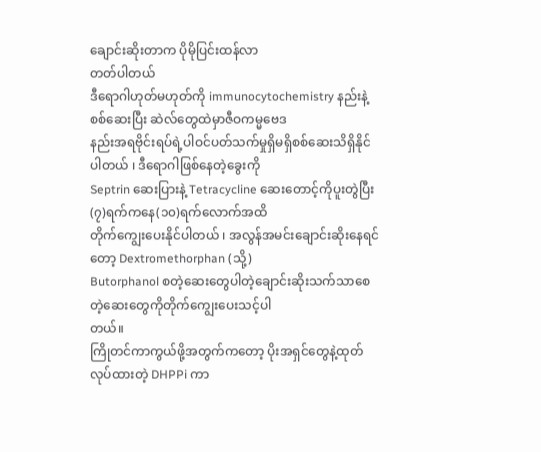ချောင်းဆိုးတာက ပိုမိုပြင်းထန်လာ
တတ်ပါတယ်
ဒီရောဂါဟုတ်မဟုတ်ကို immunocytochemistry နည်းနဲ့စစ်ဆေးပြီး ဆဲလ်တွေထဲမှာဇီဝကမ္မဗေဒ
နည်းအရဗိုင်းရပ်ရဲ့ပါဝင်ပတ်သက်မှုရှိမရှိစစ်ဆေးသိရှိနိုင်ပါတယ် ၊ ဒီရောဂါဖြစ်နေတဲ့ခွေးကို
Septrin ဆေးပြားနဲ့ Tetracycline ဆေးတောင့်ကိုပူးတွဲပြီး (၇)ရက်ကနေ(၁၀)ရက်လောက်အထိ
တိုက်ကျွေးပေးနိုင်ပါတယ် ၊ အလွန်အမင်းချောင်းဆိုးနေရင်တော့ Dextromethorphan (သို့)
Butorphanol စတဲ့ဆေးတွေပါတဲ့ချောင်းဆိုးသက်သာစေတဲ့ဆေးတွေကိုတိုက်ကျွေးပေးသင့်ပါ
တယ်။
ကြိုတင်ကာကွယ်ဖို့အတွက်ကတော့ ပိုးအရှင်တွေနဲ့ထုတ်လုပ်ထားတဲ့ DHPPi ကာ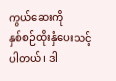ကွယ်ဆေးကို
နှစ်စဉ်ထိုးနှံပေးသင့်ပါတယ်၊ ဒါ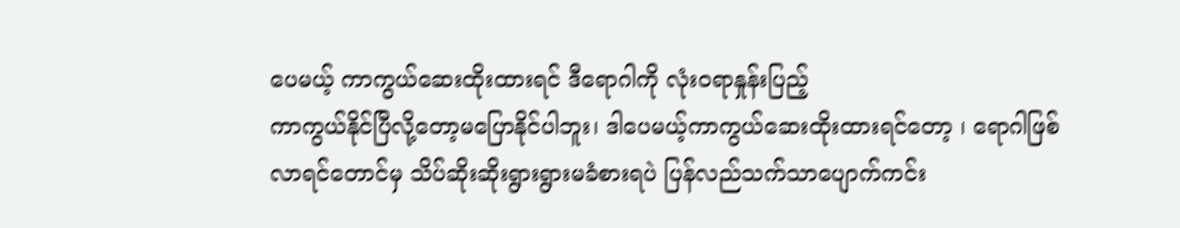ပေမယ့် ကာကွယ်ဆေးထိုးထားရင် ဒီရောဂါကို လုံးဝရာနှုန်းပြည့်
ကာကွယ်နိုင်ပြီလို့တော့မပြောနိုင်ပါဘူး၊ ဒါပေမယ့်ကာကွယ်ဆေးထိုးထားရင်တော့ ၊ ရောဂါဖြစ်
လာရင်တောင်မှ သိပ်ဆိုးဆိုးရွားရွားမခံစားရပဲ ပြန်လည်သက်သာပျောက်ကင်း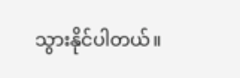သွားနိုင်ပါတယ်။